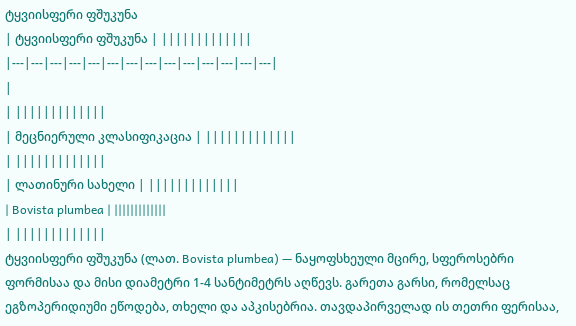ტყვიისფერი ფშუკუნა
| ტყვიისფერი ფშუკუნა | |||||||||||||
|---|---|---|---|---|---|---|---|---|---|---|---|---|---|
|
| |||||||||||||
| მეცნიერული კლასიფიკაცია | |||||||||||||
| |||||||||||||
| ლათინური სახელი | |||||||||||||
| Bovista plumbea | |||||||||||||
| |||||||||||||
ტყვიისფერი ფშუკუნა (ლათ. Bovista plumbea) — ნაყოფსხეული მცირე, სფეროსებრი ფორმისაა და მისი დიამეტრი 1-4 სანტიმეტრს აღწევს. გარეთა გარსი, რომელსაც ეგზოპერიდიუმი ეწოდება, თხელი და აპკისებრია. თავდაპირველად ის თეთრი ფერისაა,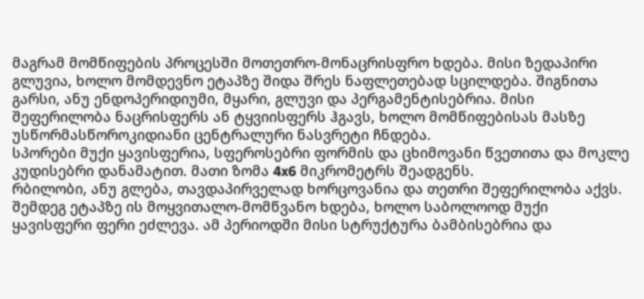მაგრამ მომწიფების პროცესში მოთეთრო-მონაცრისფრო ხდება. მისი ზედაპირი გლუვია, ხოლო მომდევნო ეტაპზე შიდა შრეს ნაფლეთებად სცილდება. შიგნითა გარსი, ანუ ენდოპერიდიუმი, მყარი, გლუვი და პერგამენტისებრია. მისი შეფერილობა ნაცრისფერს ან ტყვიისფერს ჰგავს, ხოლო მომწიფებისას მასზე უსწორმასწოროკიდიანი ცენტრალური ნასვრეტი ჩნდება.
სპორები მუქი ყავისფერია, სფეროსებრი ფორმის და ცხიმოვანი წვეთითა და მოკლე კუდისებრი დანამატით. მათი ზომა 4x6 მიკრომეტრს შეადგენს.
რბილობი, ანუ გლება, თავდაპირველად ხორცოვანია და თეთრი შეფერილობა აქვს. შემდეგ ეტაპზე ის მოყვითალო-მომწვანო ხდება, ხოლო საბოლოოდ მუქი ყავისფერი ფერი ეძლევა. ამ პერიოდში მისი სტრუქტურა ბამბისებრია და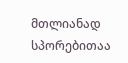მთლიანად სპორებითაა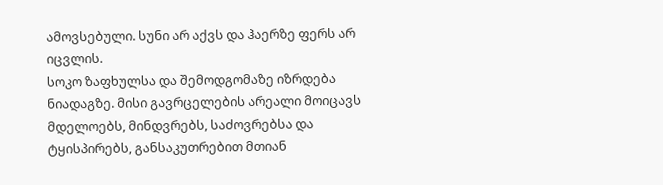ამოვსებული. სუნი არ აქვს და ჰაერზე ფერს არ იცვლის.
სოკო ზაფხულსა და შემოდგომაზე იზრდება ნიადაგზე. მისი გავრცელების არეალი მოიცავს მდელოებს, მინდვრებს, საძოვრებსა და ტყისპირებს, განსაკუთრებით მთიან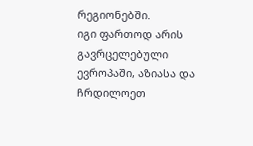რეგიონებში.
იგი ფართოდ არის გავრცელებული ევროპაში, აზიასა და ჩრდილოეთ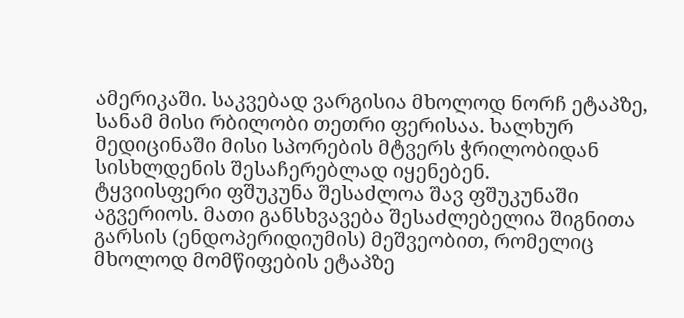ამერიკაში. საკვებად ვარგისია მხოლოდ ნორჩ ეტაპზე, სანამ მისი რბილობი თეთრი ფერისაა. ხალხურ მედიცინაში მისი სპორების მტვერს ჭრილობიდან სისხლდენის შესაჩერებლად იყენებენ.
ტყვიისფერი ფშუკუნა შესაძლოა შავ ფშუკუნაში აგვერიოს. მათი განსხვავება შესაძლებელია შიგნითა გარსის (ენდოპერიდიუმის) მეშვეობით, რომელიც მხოლოდ მომწიფების ეტაპზე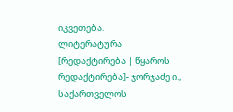იკვეთება.
ლიტერატურა
[რედაქტირება | წყაროს რედაქტირება]- ჯორჯაძე ი., საქართველოს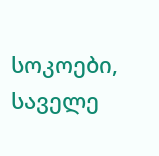სოკოები, საველე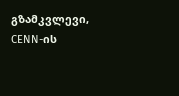გზამკვლევი, CENN-ის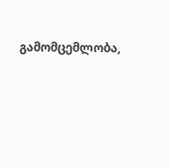გამომცემლობა,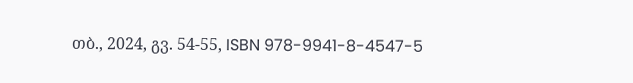თბ., 2024, გვ. 54-55, ISBN 978-9941-8-4547-5